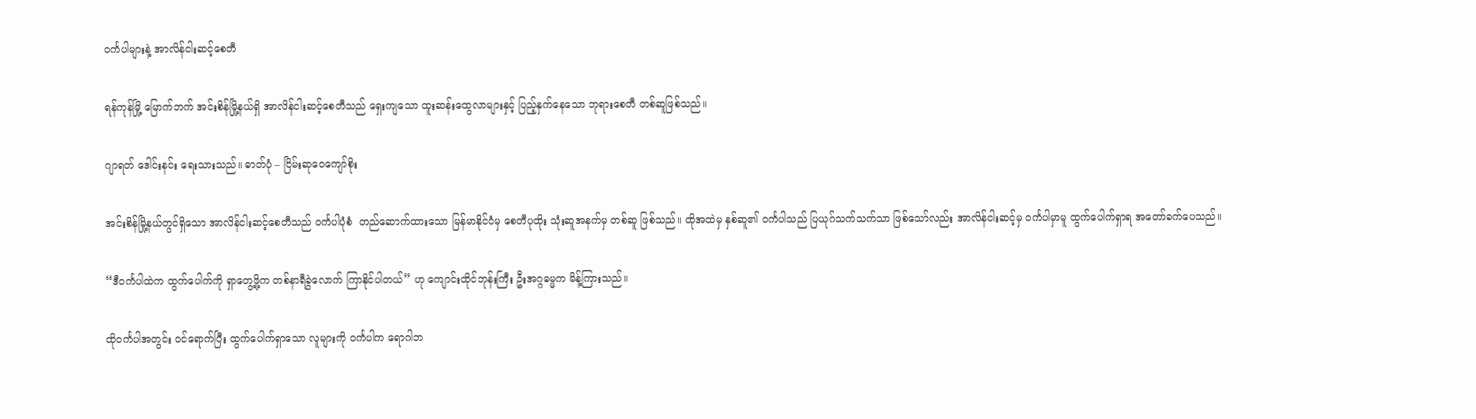ဝင်္ကပါများနဲ့ အာလိန်ငါးဆင့်စေတီ

ရန်ကုန်မြို့ မြောက်ဘက် အင်းစိန်မြို့နယ်ရှိ အာလိန်ငါးဆင့်စေတီသည် ရှေးကျသော ထူးဆန်းထွေလာများနှင့် ပြည့်နှက်နေသော ဘုရားစေတီ တစ်ဆူဖြစ်သည်။

ဂျာရတ် ဒေါင်းနင်း ရေးသားသည်။ ဓာတ်ပုံ – ငြိမ်းဆုဝေကျော်စိုး

အင်းစိန်မြို့နယ်တွင်ရှိသော အာလိန်ငါးဆင့်စေတီသည် ဝင်္ကပါပုံစံ  တည်ဆောက်ထားသော မြန်မာနိုင်ငံမှ စေတီပုထိုး သုံးဆူအနက်မှ တစ်ဆူ ဖြစ်သည်။ ထိုအထဲမှ နှစ်ဆူ၏ ဝင်္ကပါသည် ပြယုဂ်သက်သက်သာ ဖြစ်သော်လည်း အာလိန်ငါးဆင့်မှ ဝင်္ကပါမှာမူ ထွက်ပေါက်ရှာရ အတော်ခက်ပေသည်။

“ဒီဝင်္ကပါထဲက ထွက်ပေါက်ကို ရှာတွေ့ဖို့က တစ်နာရီခွဲလောက် ကြာနိုင်ပါတယ်” ဟု ကျောင်းထိုင်ဘုန်းကြီး ဦးအဂ္ဂဓမ္မက မိန့်ကြားသည်။

ထိုဝင်္ကပါအတွင်း ဝင်ရောက်ပြီး ထွက်ပေါက်ရှာသော လူများကို ဝင်္ကပါက ရောဂါဘ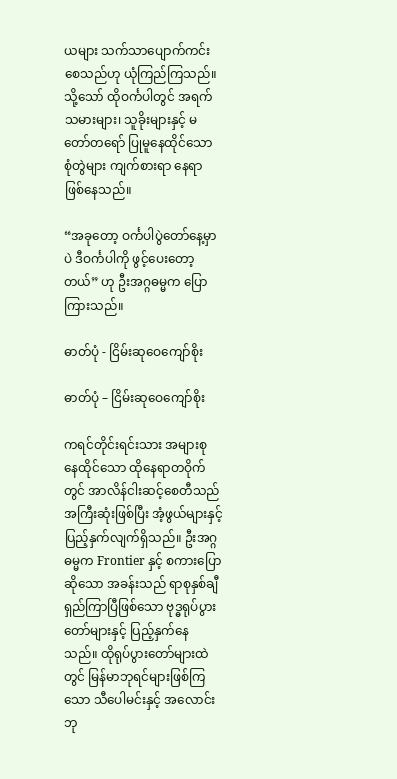ယများ သက်သာပျောက်ကင်းစေသည်ဟု ယုံကြည်ကြသည်။ သို့သော် ထိုဝင်္ကပါတွင် အရက်သမားများ၊ သူခိုးများနှင့် မတော်တရော် ပြုမူနေထိုင်သော စုံတွဲများ ကျက်စားရာ နေရာ ဖြစ်နေသည်။

“အခုတော့ ဝင်္ကပါပွဲတော်နေ့မှာပဲ ဒီဝင်္ကပါကို ဖွင့်ပေးတော့တယ်” ဟု ဦးအဂ္ဂဓမ္မက ပြောကြားသည်။

ဓာတ်ပုံ - ငြိမ်းဆုဝေကျော်စိုး

ဓာတ်ပုံ – ငြိမ်းဆုဝေကျော်စိုး

ကရင်တိုင်းရင်းသား အများစု နေထိုင်သော ထိုနေရာတဝိုက်တွင် အာလိန်ငါးဆင့်စေတီသည် အကြီးဆုံးဖြစ်ပြီး အံ့ဖွယ်များနှင့် ပြည့်နှက်လျက်ရှိသည်။ ဦးအဂ္ဂဓမ္မက Frontier နှင့် စကားပြောဆိုသော အခန်းသည် ရာစုနှစ်ချီ ရှည်ကြာပြီဖြစ်သော ဗုဒ္ဓရုပ်ပွားတော်များနှင့် ပြည့်နှက်နေသည်။ ထိုရုပ်ပွားတော်များထဲတွင် မြန်မာဘုရင်များဖြစ်ကြသော သီပေါမင်းနှင့် အလောင်းဘု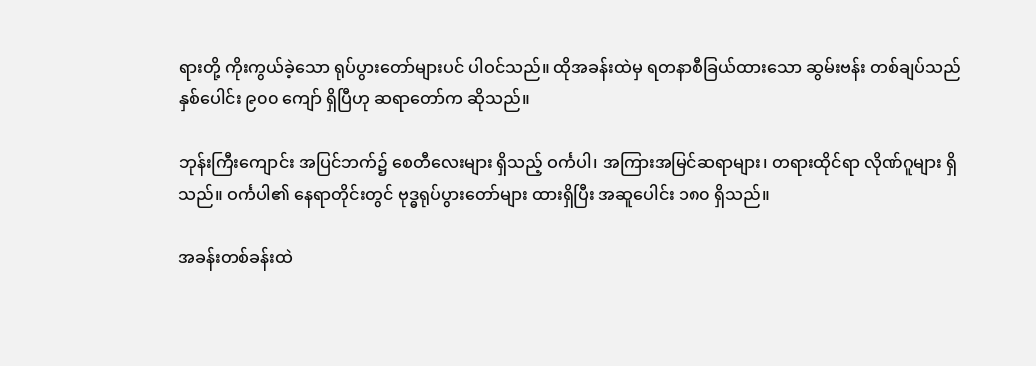ရားတို့ ကိုးကွယ်ခဲ့သော ရုပ်ပွားတော်များပင် ပါဝင်သည်။ ထိုအခန်းထဲမှ ရတနာစီခြယ်ထားသော ဆွမ်းဗန်း တစ်ချပ်သည် နှစ်ပေါင်း ၉၀၀ ကျော် ရှိပြီဟု ဆရာတော်က ဆိုသည်။

ဘုန်းကြီးကျောင်း အပြင်ဘက်၌ စေတီလေးများ ရှိသည့် ဝင်္ကပါ၊ အကြားအမြင်ဆရာများ၊ တရားထိုင်ရာ လိုဏ်ဂူများ ရှိသည်။ ဝင်္ကပါ၏ နေရာတိုင်းတွင် ဗုဒ္ဓရုပ်ပွားတော်များ ထားရှိပြီး အဆူပေါင်း ၁၈၀ ရှိသည်။

အခန်းတစ်ခန်းထဲ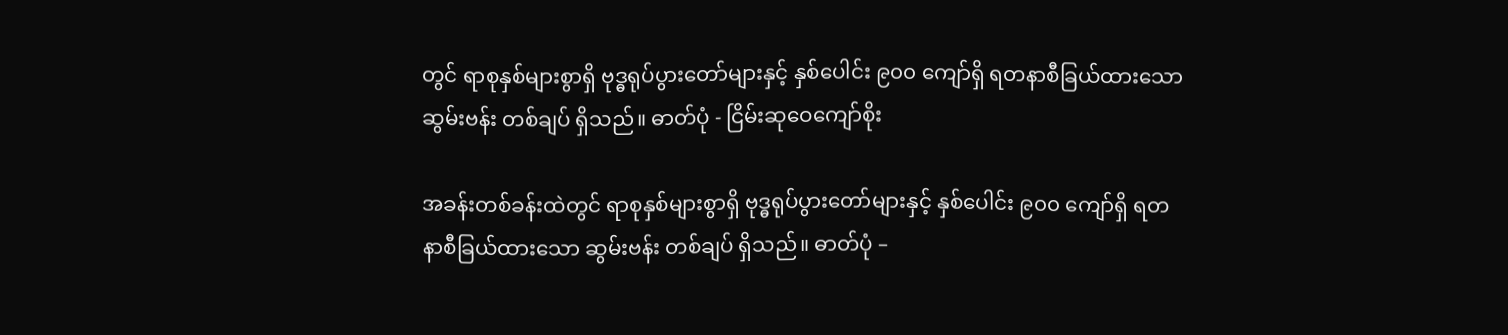တွင် ရာစုနှစ်များစွာရှိ ဗုဒ္ဓရုပ်ပွားတော်များနှင့် နှစ်ပေါင်း ၉၀၀ ကျော်ရှိ ရတနာစီခြယ်ထားသော ဆွမ်းဗန်း တစ်ချပ် ရှိသည်။ ဓာတ်ပုံ - ငြိမ်းဆုဝေကျော်စိုး

အခန်းတစ်ခန်းထဲတွင် ရာစုနှစ်များစွာရှိ ဗုဒ္ဓရုပ်ပွားတော်များနှင့် နှစ်ပေါင်း ၉၀၀ ကျော်ရှိ ရတနာစီခြယ်ထားသော ဆွမ်းဗန်း တစ်ချပ် ရှိသည်။ ဓာတ်ပုံ –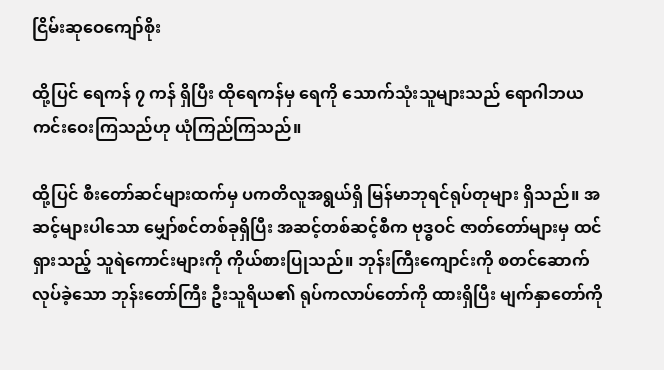ငြိမ်းဆုဝေကျော်စိုး

ထို့ပြင် ရေကန် ၇ ကန် ရှိပြီး ထိုရေကန်မှ ရေကို သောက်သုံးသူများသည် ရောဂါဘယ ကင်းဝေးကြသည်ဟု ယုံကြည်ကြသည်။

ထို့ပြင် စီးတော်ဆင်များထက်မှ ပကတိလူအရွယ်ရှိ မြန်မာဘုရင်ရုပ်တုများ ရှိသည်။ အဆင့်များပါသော မျှော်စင်တစ်ခုရှိပြီး အဆင့်တစ်ဆင့်စီက ဗုဒ္ဓဝင် ဇာတ်တော်များမှ ထင်ရှားသည့် သူရဲကောင်းများကို ကိုယ်စားပြုသည်။ ဘုန်းကြီးကျောင်းကို စတင်ဆောက်လုပ်ခဲ့သော ဘုန်းတော်ကြီး ဦးသူရိယ၏ ရုပ်ကလာပ်တော်ကို ထားရှိပြီး မျက်နှာတော်ကို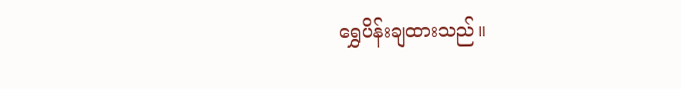ရွှေပိန်းချထားသည်။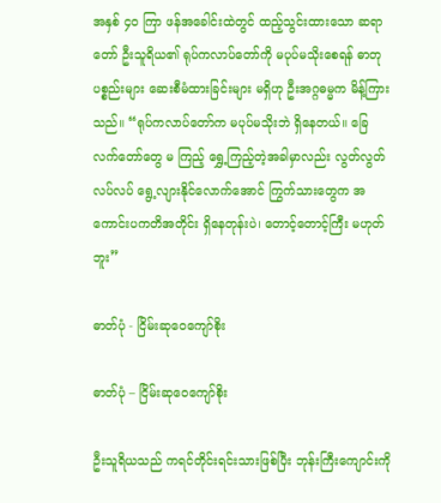အနှစ် ၄၀ ကြာ ဖန်အခေါင်းထဲတွင် ထည့်သွင်းထားသော ဆရာတော် ဦးသူရိယ၏ ရုပ်ကလာပ်တော်ကို မပုပ်မသိုးစေရန် ဓာတုပစ္စည်းများ ဆေးစီမံထားခြင်းများ မရှိဟု ဦးအဂ္ဂဓမ္မက မိန့်ကြားသည်။ “ရုပ်ကလာပ်တော်က မပုပ်မသိုးဘဲ ရှိနေတယ်။ ခြေလက်တော်တွေ မ ကြည့် ရွှေ့ကြည့်တဲ့အခါမှာလည်း လွတ်လွတ်လပ်လပ် ရွေ့လျားနိုင်လောက်အောင် ကြွက်သားတွေက အကောင်းပကတိအတိုင်း ရှိနေတုန်းပဲ၊ တောင့်တောင့်ကြီး မဟုတ်ဘူး”

ဓာတ်ပုံ - ငြိမ်းဆုဝေကျော်စိုး

ဓာတ်ပုံ – ငြိမ်းဆုဝေကျော်စိုး

ဦးသူရိယသည် ကရင်တိုင်းရင်းသားဖြစ်ပြီး ဘုန်းကြီးကျောင်းကို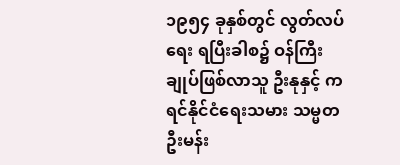၁၉၅၄ ခုနှစ်တွင် လွတ်လပ်ရေး ရပြီးခါစ၌ ဝန်ကြီးချုပ်ဖြစ်လာသူ ဦးနုနှင့် ကရင်နိုင်ငံရေးသမား သမ္မတ ဦးမန်း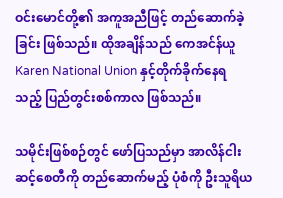ဝင်းမောင်တို့၏ အကူအညီဖြင့် တည်ဆောက်ခဲ့ခြင်း ဖြစ်သည်။ ထိုအချိန်သည် ကေအင်န်ယူ Karen National Union နှင့်တိုက်ခိုက်နေရသည့် ပြည်တွင်းစစ်ကာလ ဖြစ်သည်။

သမိုင်းဖြစ်စဉ်တွင် ဖော်ပြသည်မှာ အာလိန်ငါးဆင့်စေတီကို တည်ဆောက်မည့် ပုံစံကို ဦးသူရိယ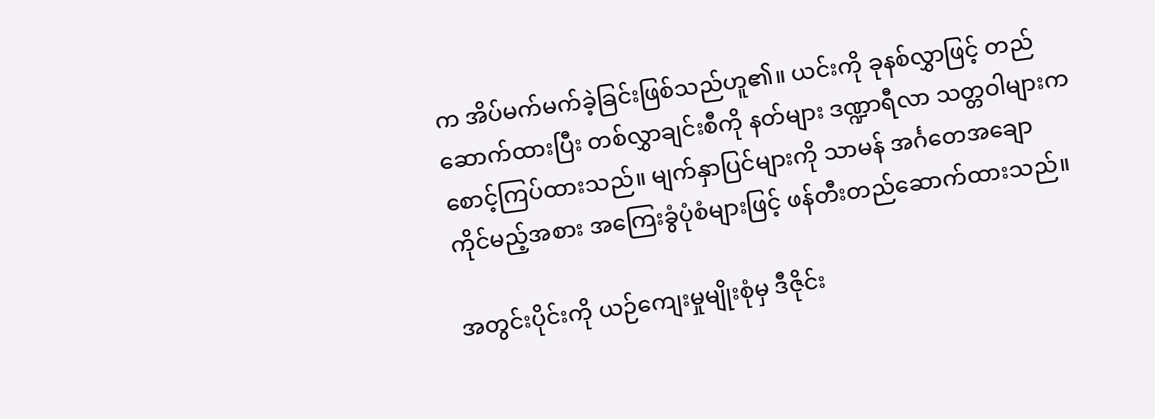က အိပ်မက်မက်ခဲ့ခြင်းဖြစ်သည်ဟူ၏။ ယင်းကို ခုနစ်လွှာဖြင့် တည်ဆောက်ထားပြီး တစ်လွှာချင်းစီကို နတ်များ ဒဏ္ဍာရီလာ သတ္တဝါများက စောင့်ကြပ်ထားသည်။ မျက်နှာပြင်များကို သာမန် အင်္ဂတေအချော ကိုင်မည့်အစား အကြေးခွံပုံစံများဖြင့် ဖန်တီးတည်ဆောက်ထားသည်။

အတွင်းပိုင်းကို ယဉ်ကျေးမှုမျိုးစုံမှ ဒီဇိုင်း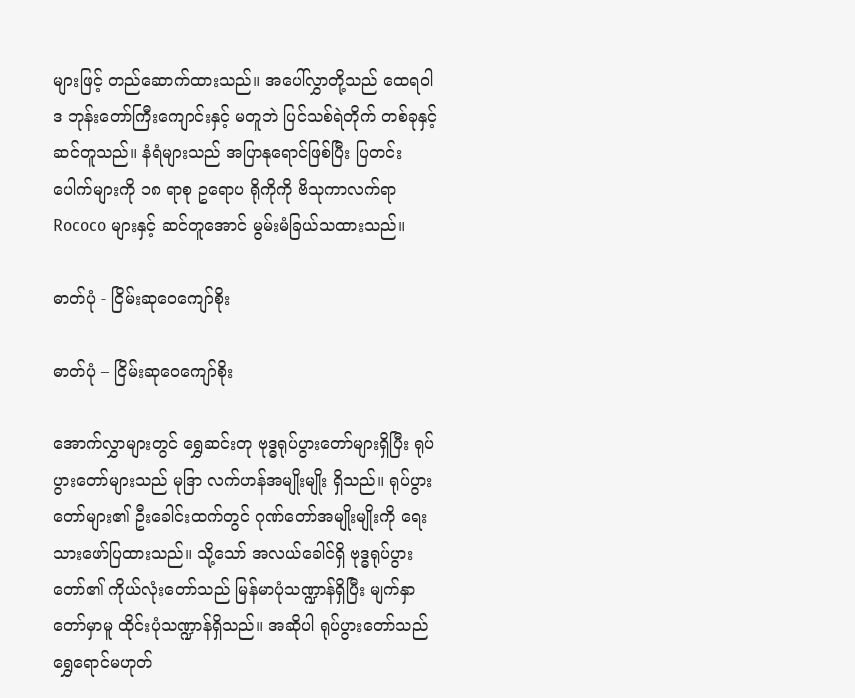များဖြင့် တည်ဆောက်ထားသည်။ အပေါ်လွှာတို့သည် ထေရဝါဒ ဘုန်းတော်ကြီးကျောင်းနှင့် မတူဘဲ ပြင်သစ်ရဲတိုက် တစ်ခုနှင့် ဆင်တူသည်။ နံရံများသည် အပြာနုရောင်ဖြစ်ပြီး ပြတင်းပေါက်များကို ၁၈ ရာစု ဥရောပ ရိုကိုကို ဗိသုကာလက်ရာ Rococo များနှင့် ဆင်တူအောင် မွမ်းမံခြယ်သထားသည်။

ဓာတ်ပုံ - ငြိမ်းဆုဝေကျော်စိုး

ဓာတ်ပုံ – ငြိမ်းဆုဝေကျော်စိုး

အောက်လွှာများတွင် ရွှေဆင်းတု ဗုဒ္ဓရုပ်ပွားတော်များရှိပြီး ရုပ်ပွားတော်များသည် မုဒြာ လက်ဟန်အမျိုးမျိုး ရှိသည်။ ရုပ်ပွားတော်များ၏ ဦးခေါင်းထက်တွင် ဂုဏ်တော်အမျိုးမျိုးကို ရေးသားဖော်ပြထားသည်။ သို့သော် အလယ်ခေါင်ရှိ ဗုဒ္ဓရုပ်ပွားတော်၏ ကိုယ်လုံးတော်သည် မြန်မာပုံသဏ္ဍာန်ရှိပြီး မျက်နှာတော်မှာမူ ထိုင်းပုံသဏ္ဍာန်ရှိသည်။ အဆိုပါ ရုပ်ပွားတော်သည် ရွှေရောင်မဟုတ်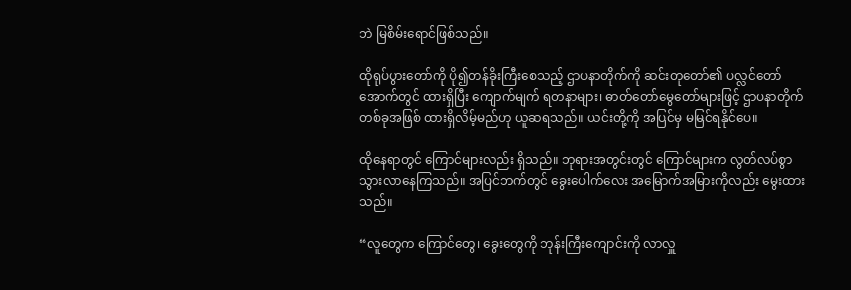ဘဲ မြစိမ်းရောင်ဖြစ်သည်။

ထိုရုပ်ပွားတော်ကို ပို၍တန်ခိုးကြီးစေသည့် ဌာပနာတိုက်ကို ဆင်းတုတော်၏ ပလ္လင်တော်အောက်တွင် ထားရှိပြီး ကျောက်မျက် ရတနာများ၊ ဓာတ်တော်မွေတော်များဖြင့် ဌာပနာတိုက် တစ်ခုအဖြစ် ထားရှိလိမ့်မည်ဟု ယူဆရသည်။ ယင်းတို့ကို အပြင်မှ မမြင်ရနိုင်ပေ။

ထိုနေရာတွင် ကြောင်များလည်း ရှိသည်။ ဘုရားအတွင်းတွင် ကြောင်များက လွတ်လပ်စွာ သွားလာနေကြသည်။ အပြင်ဘက်တွင် ခွေးပေါက်လေး အမြောက်အမြားကိုလည်း မွေးထားသည်။

“လူတွေက ကြောင်တွေ၊ ခွေးတွေကို ဘုန်းကြီးကျောင်းကို လာလှူ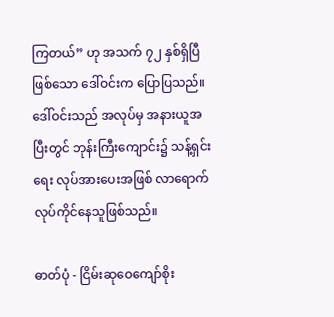ကြတယ်” ဟု အသက် ၇၂ နှစ်ရှိပြီဖြစ်သော ဒေါ်ဝင်းက ပြောပြသည်။ ဒေါ်ဝင်းသည် အလုပ်မှ အနားယူအပြီးတွင် ဘုန်းကြီးကျောင်း၌ သန့်ရှင်းရေး လုပ်အားပေးအဖြစ် လာရောက်လုပ်ကိုင်နေသူဖြစ်သည်။

ဓာတ်ပုံ - ငြိမ်းဆုဝေကျော်စိုး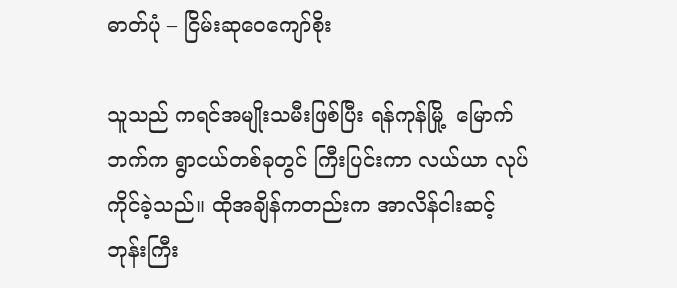ဓာတ်ပုံ – ငြိမ်းဆုဝေကျော်စိုး

သူသည် ကရင်အမျိုးသမီးဖြစ်ပြီး ရန်ကုန်မြို့  မြောက်ဘက်က ရွာငယ်တစ်ခုတွင် ကြီးပြင်းကာ လယ်ယာ လုပ်ကိုင်ခဲ့သည်။ ထိုအချိန်ကတည်းက အာလိန်ငါးဆင့် ဘုန်းကြီး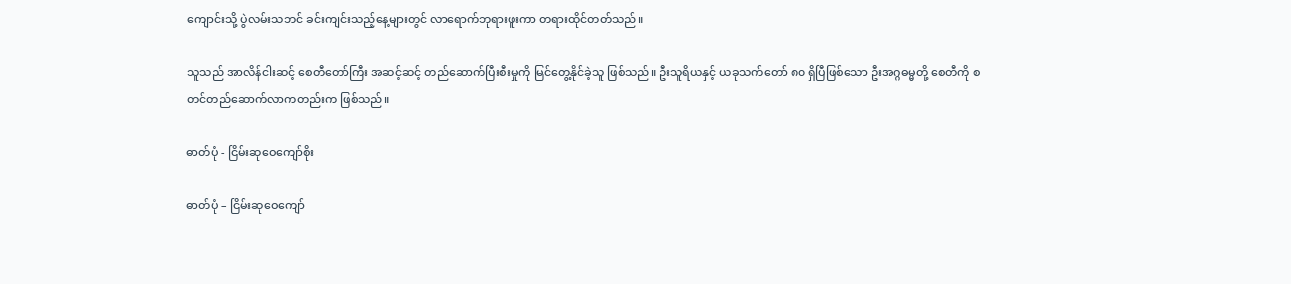ကျောင်းသို့ ပွဲလမ်းသဘင် ခင်းကျင်းသည့်နေ့များတွင် လာရောက်ဘုရားဖူးကာ တရားထိုင်တတ်သည်။

သူသည် အာလိန်ငါးဆင့် စေတီတော်ကြီး အဆင့်ဆင့် တည်ဆောက်ပြီးစီးမှုကို မြင်တွေ့နိုင်ခဲ့သူ ဖြစ်သည်။ ဦးသူရိယနှင့် ယခုသက်တော် ၈၀ ရှိပြီဖြစ်သော ဦးအဂ္ဂဓမ္မတို့ စေတီကို စတင်တည်ဆောက်လာကတည်းက ဖြစ်သည်။

ဓာတ်ပုံ - ငြိမ်းဆုဝေကျော်စိုး

ဓာတ်ပုံ – ငြိမ်းဆုဝေကျော်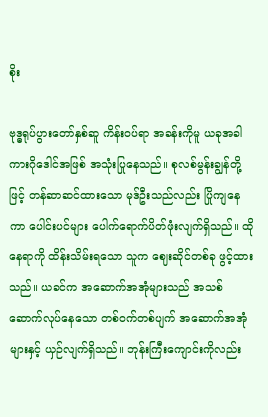စိုး

ဗုဒ္ဓရုပ်ပွားတော်နှစ်ဆူ ကိန်းဝပ်ရာ အခန်းကိုမူ ယခုအခါ ကားဂိုဒေါင်အဖြစ် အသုံးပြုနေသည်။ စုလစ်မွန်းချွန်တို့ဖြင့် တန်ဆာဆင်ထားသော မုဒ်ဦးသည်လည်း ပြိုကျနေကာ ပေါင်းပင်များ ပေါက်ရောက်ပိတ်ဖုံးလျက်ရှိသည်။ ထိုနေရာကို ထိန်းသိမ်းရသော သူက ဈေးဆိုင်တစ်ခု ဖွင့်ထားသည်။ ယခင်က အဆောက်အအုံများသည် အသစ်ဆောက်လုပ်နေသော တစ်ဝက်တစ်ပျက် အဆောက်အအုံများနှင့် ယှဉ်လျက်ရှိသည်။ ဘုန်းကြီးကျောင်းကိုလည်း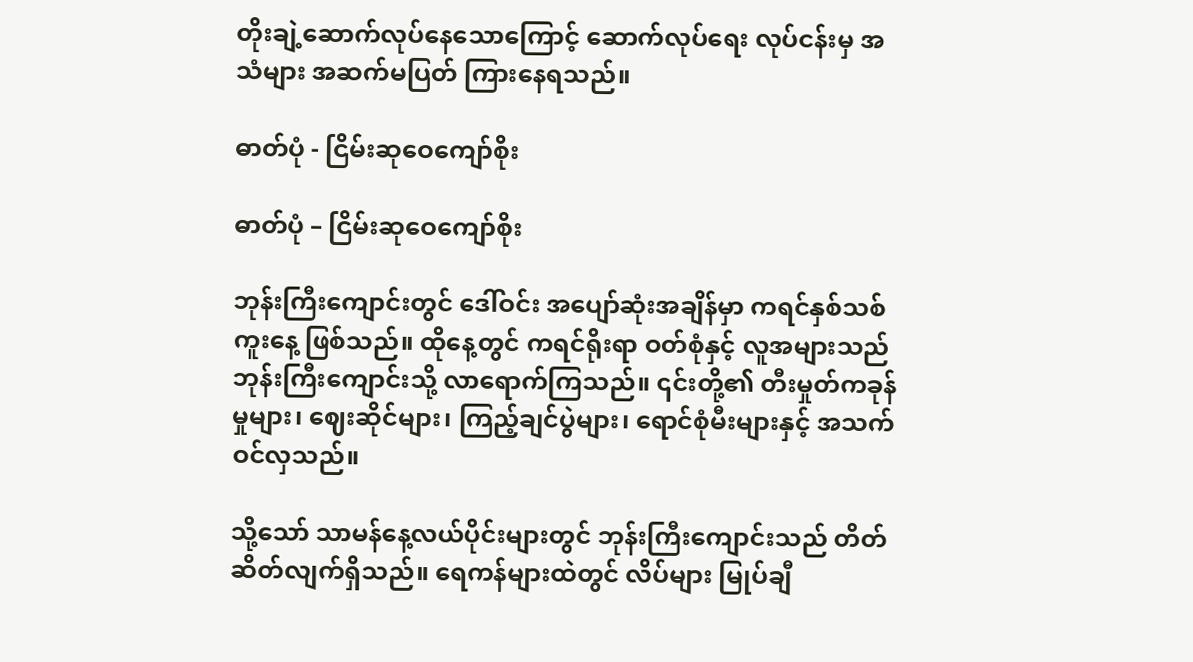တိုးချဲ့ဆောက်လုပ်နေသောကြောင့် ဆောက်လုပ်ရေး လုပ်ငန်းမှ အသံများ အဆက်မပြတ် ကြားနေရသည်။

ဓာတ်ပုံ - ငြိမ်းဆုဝေကျော်စိုး

ဓာတ်ပုံ – ငြိမ်းဆုဝေကျော်စိုး

ဘုန်းကြီးကျောင်းတွင် ဒေါ်ဝင်း အပျော်ဆုံးအချိန်မှာ ကရင်နှစ်သစ်ကူးနေ့ ဖြစ်သည်။ ထိုနေ့တွင် ကရင်ရိုးရာ ဝတ်စုံနှင့် လူအများသည် ဘုန်းကြီးကျောင်းသို့ လာရောက်ကြသည်။ ၎င်းတို့၏ တီးမှုတ်ကခုန်မှုများ၊ ဈေးဆိုင်များ၊ ကြည့်ချင်ပွဲများ၊ ရောင်စုံမီးများနှင့် အသက်ဝင်လှသည်။

သို့သော် သာမန်နေ့လယ်ပိုင်းများတွင် ဘုန်းကြီးကျောင်းသည် တိတ်ဆိတ်လျက်ရှိသည်။ ရေကန်များထဲတွင် လိပ်များ မြုပ်ချီ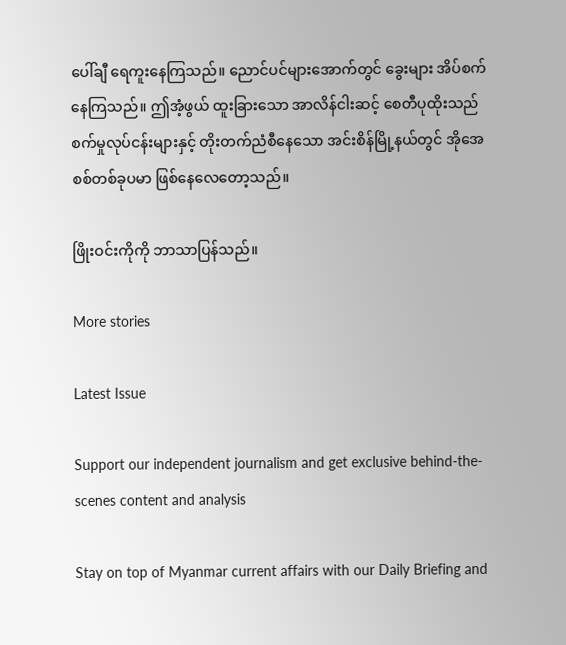ပေါ်ချီ ရေကူးနေကြသည်။ ညောင်ပင်များအောက်တွင် ခွေးများ အိပ်စက်နေကြသည်။ ဤအံ့ဖွယ် ထူးခြားသော အာလိန်ငါးဆင့် စေတီပုထိုးသည် စက်မှုလုပ်ငန်းများနှင့် တိုးတက်ညံစီနေသော အင်းစိန်မြို့နယ်တွင် အိုအေစစ်တစ်ခုပမာ ဖြစ်နေလေတော့သည်။

ဖြိုးဝင်းကိုကို ဘာသာပြန်သည်။

More stories

Latest Issue

Support our independent journalism and get exclusive behind-the-scenes content and analysis

Stay on top of Myanmar current affairs with our Daily Briefing and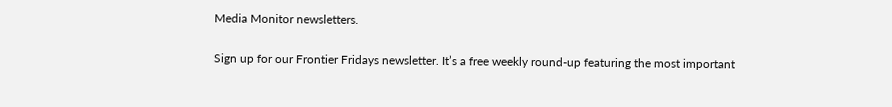Media Monitor newsletters.

Sign up for our Frontier Fridays newsletter. It’s a free weekly round-up featuring the most important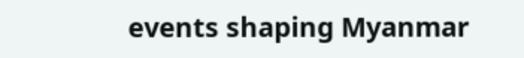events shaping Myanmar